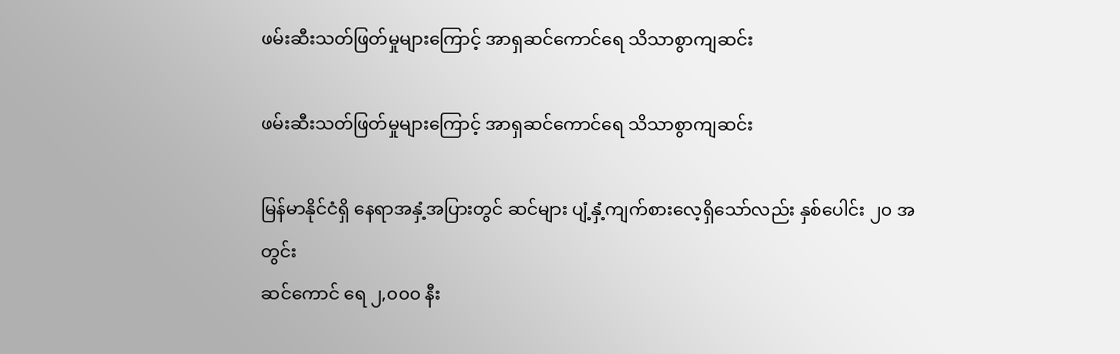ဖမ်းဆီးသတ်ဖြတ်မှုများကြောင့် အာရှဆင်ကောင်ရေ သိသာစွာကျဆင်း

ဖမ်းဆီးသတ်ဖြတ်မှုများကြောင့် အာရှဆင်ကောင်ရေ သိသာစွာကျဆင်း

မြန်မာနိုင်ငံရှိ နေရာအနှံ့အပြားတွင် ဆင်များ ပျံ့နှံ့ကျက်စားလေ့ရှိသော်လည်း နှစ်ပေါင်း ၂၀ အတွင်း
ဆင်ကောင် ရေ ၂,၀၀၀ နီး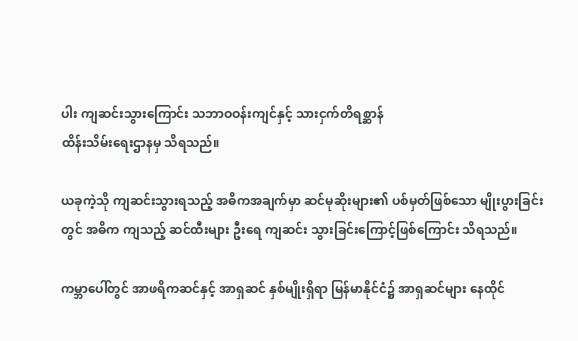ပါး ကျဆင်းသွားကြောင်း သဘာဝဝန်းကျင်နှင့် သားငှက်တိရစ္ဆာန်
ထိန်းသိမ်းရေးဌာနမှ သိရသည်။

ယခုကဲ့သို ကျဆင်းသွားရသည့် အဓိကအချက်မှာ ဆင်မုဆိုးများ၏ ပစ်မှတ်ဖြစ်သော မျိုးပွားခြင်း
တွင် အဓိက ကျသည့် ဆင်ထီးများ ဦးရေ ကျဆင်း သွားခြင်းကြောင့်ဖြစ်ကြောင်း သိရသည်။

ကမ္ဘာပေါ်တွင် အာဖရိကဆင်နှင့် အာရှဆင် နှစ်မျိုးရှိရာ မြန်မာနိုင်ငံ၌ အာရှဆင်များ နေထိုင်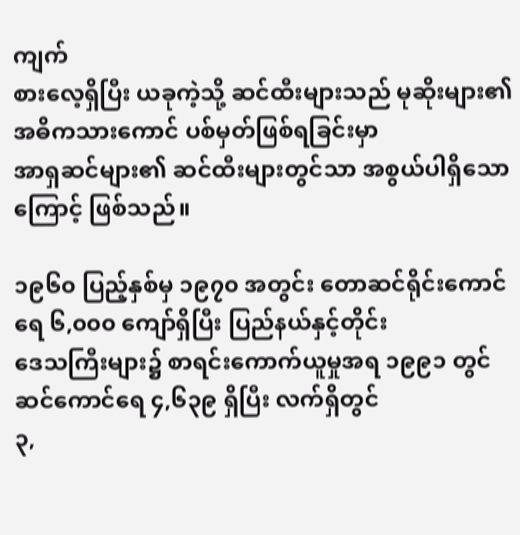ကျက်
စားလေ့ရှိပြီး ယခုကဲ့သို့ ဆင်ထီးများသည် မုဆိုးများ၏ အဓိကသားကောင် ပစ်မှတ်ဖြစ်ရခြင်းမှာ
အာရှဆင်များ၏ ဆင်ထီးများတွင်သာ အစွယ်ပါရှိသောကြောင့် ဖြစ်သည်။

၁၉၆၀ ပြည့်နှစ်မှ ၁၉၇၀ အတွင်း တောဆင်ရိုင်းကောင်ရေ ၆,၀၀၀ ကျော်ရှိပြီး ပြည်နယ်နှင့်တိုင်း
ဒေသကြီးများ၌ စာရင်းကောက်ယူမှုအရ ၁၉၉၁ တွင် ဆင်ကောင်ရေ ၄,၆၃၉ ရှိပြီး လက်ရှိတွင်
၃,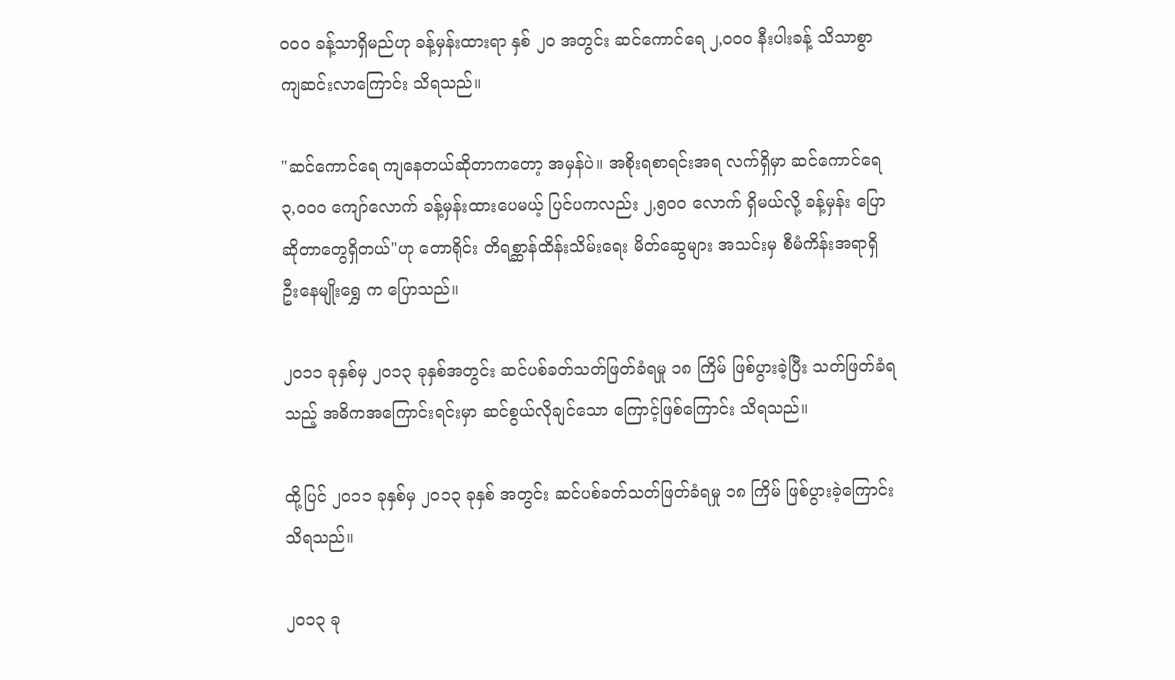၀၀၀ ခန့်သာရှိမည်ဟု ခန့်မှန်းထားရာ နှစ် ၂၀ အတွင်း ဆင်ကောင်ရေ ၂,၀၀၀ နီးပါးခန့် သိသာစွာ
ကျဆင်းလာကြောင်း သိရသည်။

"ဆင်ကောင်ရေ ကျနေတယ်ဆိုတာကတော့ အမှန်ပဲ။ အစိုးရစာရင်းအရ လက်ရှိမှာ ဆင်ကောင်ရေ
၃,၀၀၀ ကျော်လောက် ခန့်မှန်းထားပေမယ့် ပြင်ပကလည်း ၂,၅၀၀ လောက် ရှိမယ်လို့ ခန့်မှန်း ပြော
ဆိုတာတွေရှိတယ်"ဟု တောရိုင်း တိရစ္ဆာန်ထိန်းသိမ်းရေး မိတ်ဆွေများ အသင်းမှ စီမံကိန်းအရာရှိ
ဦးနေမျိုးရွှေ က ပြောသည်။

၂၀၁၁ ခုနှစ်မှ ၂၀၁၃ ခုနှစ်အတွင်း ဆင်ပစ်ခတ်သတ်ဖြတ်ခံရမှု ၁၈ ကြိမ် ဖြစ်ပွားခဲ့ပြီး သတ်ဖြတ်ခံရ
သည့် အဓိကအကြောင်းရင်းမှာ ဆင်စွယ်လိုချင်သော ကြောင့်ဖြစ်ကြောင်း သိရသည်။

ထို့ပြင် ၂၀၁၁ ခုနှစ်မှ ၂၀၁၃ ခုနှစ် အတွင်း ဆင်ပစ်ခတ်သတ်ဖြတ်ခံရမှု ၁၈ ကြိမ် ဖြစ်ပွားခဲ့ကြောင်း
သိရသည်။

၂၀၁၃ ခု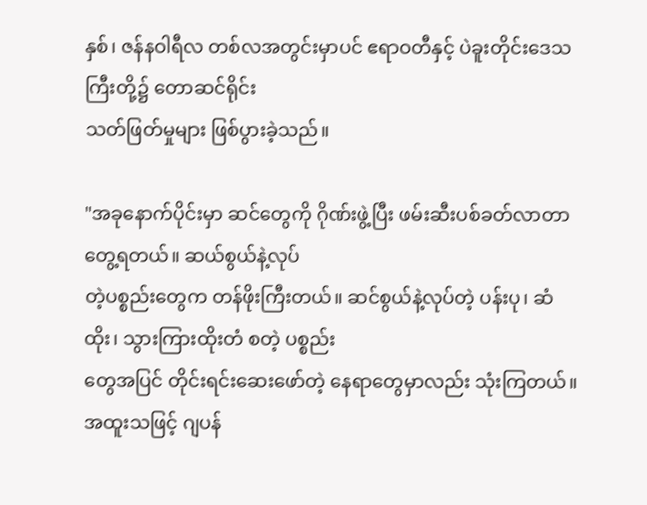နှစ်၊ ဇန်နဝါရီလ တစ်လအတွင်းမှာပင် ဧရာဝတီနှင့် ပဲခူးတိုင်းဒေသကြီးတို့၌ တောဆင်ရိုင်း
သတ်ဖြတ်မှုများ ဖြစ်ပွားခဲ့သည်။

"အခုနောက်ပိုင်းမှာ ဆင်တွေကို ဂိုဏ်းဖွဲ့ပြီး ဖမ်းဆီးပစ်ခတ်လာတာ တွေ့ရတယ်။ ဆယ်စွယ်နဲ့လုပ်
တဲ့ပစ္စည်းတွေက တန်ဖိုးကြီးတယ်။ ဆင်စွယ်နဲ့လုပ်တဲ့ ပန်းပု၊ ဆံထိုး၊ သွားကြားထိုးတံ စတဲ့ ပစ္စည်း
တွေအပြင် တိုင်းရင်းဆေးဖော်တဲ့ နေရာတွေမှာလည်း သုံးကြတယ်။ အထူးသဖြင့် ဂျပန်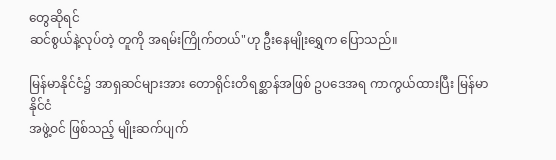တွေဆိုရင်
ဆင်စွယ်နဲ့လုပ်တဲ့ တူကို အရမ်းကြိုက်တယ်"ဟု ဦးနေမျိုးရွှေက ပြောသည်။

မြန်မာနိုင်ငံ၌ အာရှဆင်များအား တောရိုင်းတိရစ္ဆာန်အဖြစ် ဥပဒေအရ ကာကွယ်ထားပြီး မြန်မာနိုင်ငံ
အဖွဲ့ဝင် ဖြစ်သည့် မျိုးဆက်ပျက်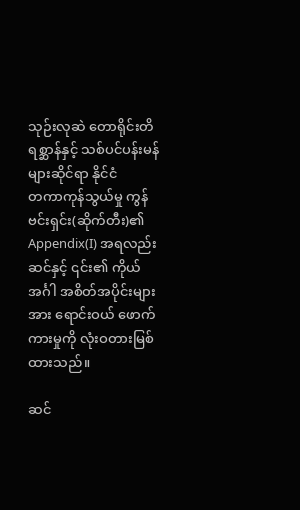သုဉ်းလုဆဲ တောရိုင်းတိရစ္ဆာန်နှင့် သစ်ပင်ပန်းမန်များဆိုင်ရာ နိုင်ငံ
တကာကုန်သွယ်မှု ကွန်ဗင်းရှင်း(ဆိုက်တီး)၏  Appendix(I) အရလည်း ဆင်နှင့် ၎င်း၏ ကိုယ်
အင်္ဂါ အစိတ်အပိုင်းများအား ရောင်းဝယ် ဖောက်ကားမှုကို လုံးဝတားမြစ်ထားသည်။

ဆင်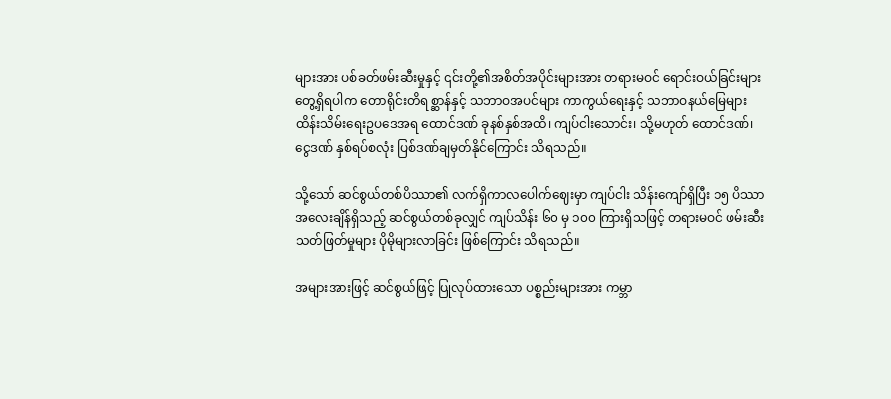များအား ပစ်ခတ်ဖမ်းဆီးမှုနှင့် ၎င်းတို့၏အစိတ်အပိုင်းများအား တရားမဝင် ရောင်းဝယ်ခြင်းများ
တွေ့ရှိရပါက တောရိုင်းတိရစ္ဆာန်နှင့် သဘာဝအပင်များ ကာကွယ်ရေးနှင့် သဘာဝနယ်မြေများ
ထိန်းသိမ်းရေးဥပဒေအရ ထောင်ဒဏ် ခုနစ်နှစ်အထိ၊ ကျပ်ငါးသောင်း၊ သို့မဟုတ် ထောင်ဒဏ်၊
ငွေဒဏ် နှစ်ရပ်စလုံး ပြစ်ဒဏ်ချမှတ်နိုင်ကြောင်း သိရသည်။

သို့သော် ဆင်စွယ်တစ်ပိဿာ၏ လက်ရှိကာလပေါက်ဈေးမှာ ကျပ်ငါး သိန်းကျော်ရှိပြီး ၁၅ ပိဿာ
အလေးချိန်ရှိသည့် ဆင်စွယ်တစ်ခုလျှင် ကျပ်သိန်း ၆၀ မှ ၁၀၀ ကြားရှိသဖြင့် တရားမဝင် ဖမ်းဆီး
သတ်ဖြတ်မှုများ ပိုမိုများလာခြင်း ဖြစ်ကြောင်း သိရသည်။

အများအားဖြင့် ဆင်စွယ်ဖြင့် ပြုလုပ်ထားသော ပစ္စည်းများအား ကမ္ဘာ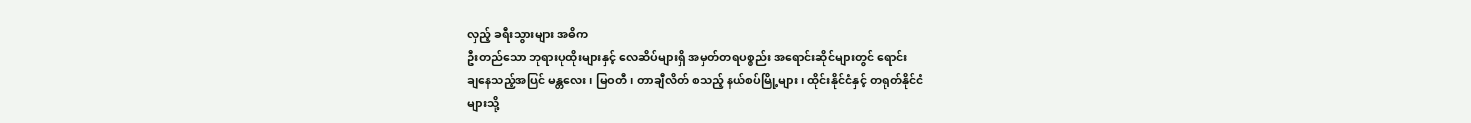လှည့် ခရီးသွားများ အဓိက
ဦးတည်သော ဘုရားပုထိုးများနှင့် လေဆိပ်များရှိ အမှတ်တရပစ္စည်း အရောင်းဆိုင်များတွင် ရောင်း
ချနေသည့်အပြင် မန္တလေး၊ မြဝတီ၊ တာချီလိတ် စသည့် နယ်စပ်မြို့များ၊ ထိုင်းနိုင်ငံနှင့် တရုတ်နိုင်ငံ
များသို့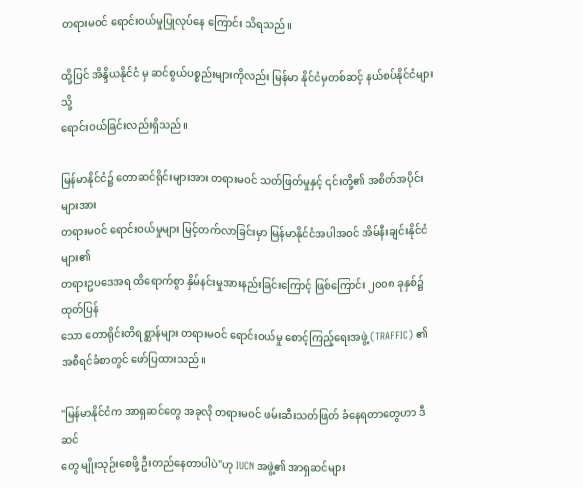တရားမဝင် ရောင်းဝယ်မှုပြုလုပ်နေ ကြောင်း သိရသည်။

ထို့ပြင် အိန္ဒိယနိုင်ငံ မှ ဆင်စွယ်ပစ္စည်းများကိုလည်း မြန်မာ နိုင်ငံမှတစ်ဆင့် နယ်စပ်နိုင်ငံများသို့
ရောင်းဝယ်ခြင်းလည်းရှိသည်။

မြန်မာနိုင်ငံ၌ တောဆင်ရိုင်းများအား တရားမဝင် သတ်ဖြတ်မှုနှင့် ၎င်းတို့၏ အစိတ်အပိုင်းများအား
တရားမဝင် ရောင်းဝယ်မှုများ မြင့်တက်လာခြင်းမှာ မြန်မာနိုင်ငံအပါအဝင် အိမ်နီးချင်းနိုင်ငံများ၏
တရားဥပဒေအရ ထိရောက်စွာ နှိမ်နင်းမှုအားနည်းခြင်းကြောင့် ဖြစ်ကြောင်း ၂၀၀၈ ခုနှစ်၌ ထုတ်ပြန်
သော တောရိုင်းတိရစ္ဆာန်များ တရားမဝင် ရောင်းဝယ်မှု စောင့်ကြည့်ရေးအဖွဲ့ (TRAFFIC) ၏
အစီရင်ခံစာတွင် ဖော်ပြထားသည်။

"မြန်မာနိုင်ငံက အာရှဆင်တွေ အခုလို တရားမဝင် ဖမ်းဆီးသတ်ဖြတ် ခံနေရတာတွေဟာ ဒီဆင်
တွေ မျိုးသုဉ်းစေဖို့ ဦးတည်နေတာပါပဲ"ဟု IUCN အဖွဲ့၏ အာရှဆင်များ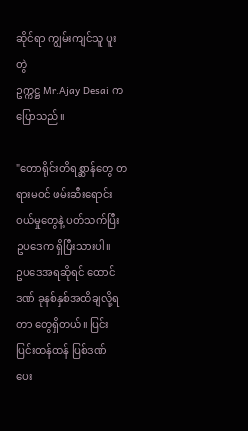ဆိုင်ရာ ကျွမ်းကျင်သူ ပူးတွဲ
ဥက္ကဋ္ဌ Mr.Ajay Desai က ပြောသည်။

"တောရိုင်းတိရစ္ဆာန်တွေ တရားမဝင် ဖမ်းဆီးရောင်းဝယ်မှုတွေနဲ့ ပတ်သက်ပြီး ဥပဒေက ရှိပြီးသားပါ။
ဥပဒေအရဆိုရင် ထောင်ဒဏ် ခုနစ်နှစ်အထိချလို့ရတာ တွေရှိတယ်။ ပြင်းပြင်းထန်ထန် ပြစ်ဒဏ်
ပေး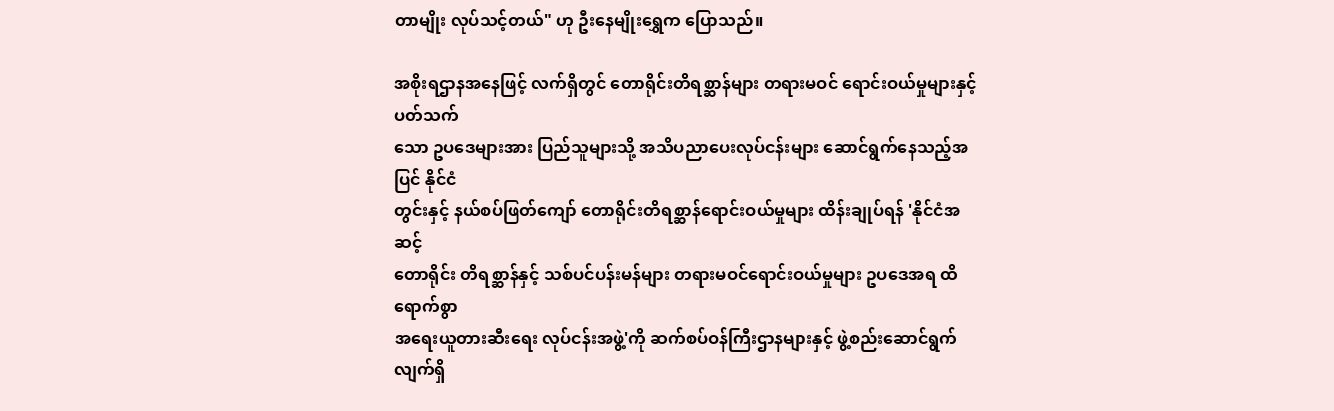တာမျိုး လုပ်သင့်တယ်" ဟု ဦးနေမျိုးရွှေက ပြောသည်။

အစိုးရဌာနအနေဖြင့် လက်ရှိတွင် တောရိုင်းတိရစ္ဆာန်များ တရားမဝင် ရောင်းဝယ်မှုများနှင့် ပတ်သက်
သော ဥပဒေများအား ပြည်သူများသို့ အသိပညာပေးလုပ်ငန်းများ ဆောင်ရွက်နေသည့်အပြင် နိုင်ငံ
တွင်းနှင့် နယ်စပ်ဖြတ်ကျော် တောရိုင်းတိရစ္ဆာန်ရောင်းဝယ်မှုများ ထိန်းချုပ်ရန် 'နိုင်ငံအဆင့်
တောရိုင်း တိရစ္ဆာန်နှင့် သစ်ပင်ပန်းမန်များ တရားမဝင်ရောင်းဝယ်မှုများ ဥပဒေအရ ထိရောက်စွာ
အရေးယူတားဆီးရေး လုပ်ငန်းအဖွဲ့'ကို ဆက်စပ်ဝန်ကြီးဌာနများနှင့် ဖွဲ့စည်းဆောင်ရွက်လျက်ရှိ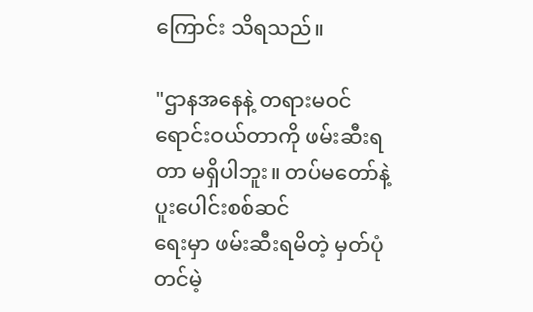ကြောင်း သိရသည်။

"ဌာနအနေနဲ့ တရားမဝင် ရောင်းဝယ်တာကို ဖမ်းဆီးရတာ မရှိပါဘူး။ တပ်မတော်နဲ့ ပူးပေါင်းစစ်ဆင်
ရေးမှာ ဖမ်းဆီးရမိတဲ့ မှတ်ပုံတင်မဲ့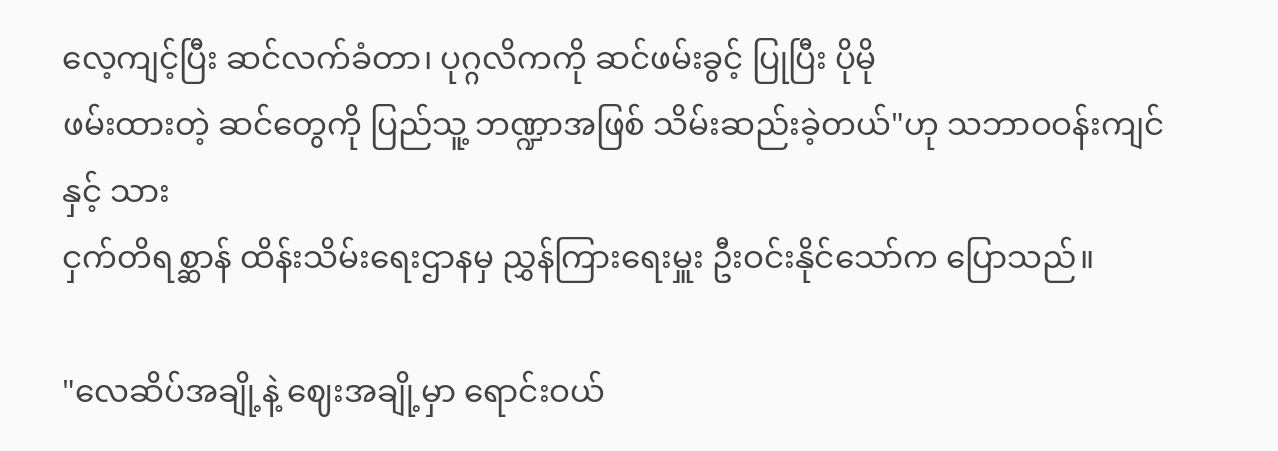လေ့ကျင့်ပြီး ဆင်လက်ခံတာ၊ ပုဂ္ဂလိကကို ဆင်ဖမ်းခွင့် ပြုပြီး ပိုမို
ဖမ်းထားတဲ့ ဆင်တွေကို ပြည်သူ့ ဘဏ္ဍာအဖြစ် သိမ်းဆည်းခဲ့တယ်"ဟု သဘာဝဝန်းကျင်နှင့် သား
ငှက်တိရစ္ဆာန် ထိန်းသိမ်းရေးဌာနမှ ညွှန်ကြားရေးမှူး ဦးဝင်းနိုင်သော်က ပြောသည်။

"လေဆိပ်အချို့နဲ့ ဈေးအချို့မှာ ရောင်းဝယ်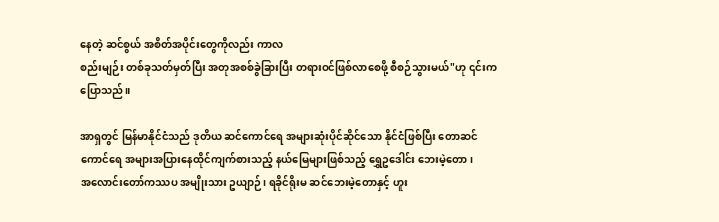နေတဲ့ ဆင်စွယ် အစိတ်အပိုင်းတွေကိုလည်း ကာလ
စည်းမျဉ်း တစ်ခုသတ်မှတ်ပြီး အတုအစစ်ခွဲခြားပြီး တရားဝင်ဖြစ်လာစေဖို့ စီစဉ်သွားမယ်"ဟု ၎င်းက
ပြောသည်။

အာရှတွင် မြန်မာနိုင်ငံသည် ဒုတိယ ဆင်ကောင်ရေ အများဆုံးပိုင်ဆိုင်သော နိုင်ငံဖြစ်ပြီး တောဆင်
ကောင်ရေ အများအပြားနေထိုင်ကျက်စားသည့် နယ်မြေများဖြစ်သည့် ရွှေဥဒေါင်း ဘေးမဲ့တော၊
အလောင်းတော်ကဿပ အမျိုးသား ဥယျာဉ်၊ ရခိုင်ရိုးမ ဆင်ဘေးမဲ့တောနှင့် ဟူး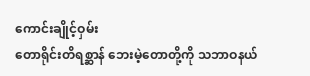ကောင်းချိုင့်ဝှမ်း
တောရိုင်းတိရစ္ဆာန် ဘေးမဲ့တောတို့ကို သဘာဝနယ်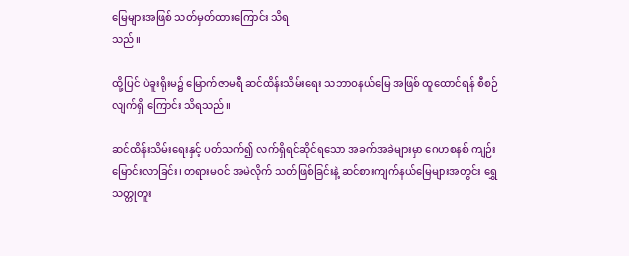မြေများအဖြစ် သတ်မှတ်ထားကြောင်း သိရ
သည်။

ထို့ပြင် ပဲခူးရိုးမ၌ မြောက်ဇာမရီ ဆင်ထိန်းသိမ်းရေး သဘာဝနယ်မြေ အဖြစ် ထူထောင်ရန် စီစဉ်
လျက်ရှိ ကြောင်း သိရသည်။

ဆင်ထိန်းသိမ်းရေးနှင့် ပတ်သက်၍ လက်ရှိရင်ဆိုင်ရသော အခက်အခဲများမှာ ဂေဟစနစ် ကျဉ်း
မြောင်းလာခြင်း၊ တရားမဝင် အမဲလိုက် သတ်ဖြစ်ခြင်းနဲ့ ဆင်စားကျက်နယ်မြေများအတွင်း ရွှေ
သတ္တုတူး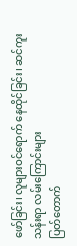ဖော်ခြင်း၊ လူများဝင်ရောက် နေထိုင်ခြင်း၊ ဆင်ကူးသန်းရာ လမ်းကြောင်းများ
ပြတ်တောက်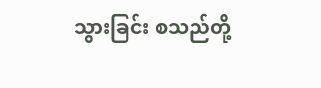သွားခြင်း စသည်တို့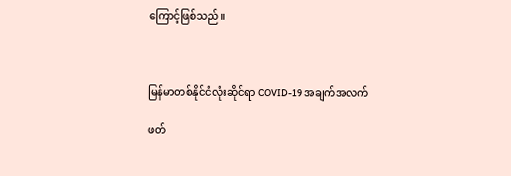ကြောင့်ဖြစ်သည်။



မြန်မာတစ်နိုင်ငံလုံးဆိုင်ရာ COVID-19 အချက်အလက်

ဖတ်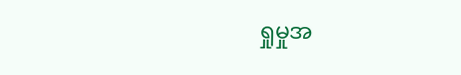ရှုမှုအ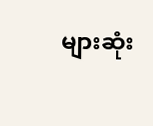များဆုံး